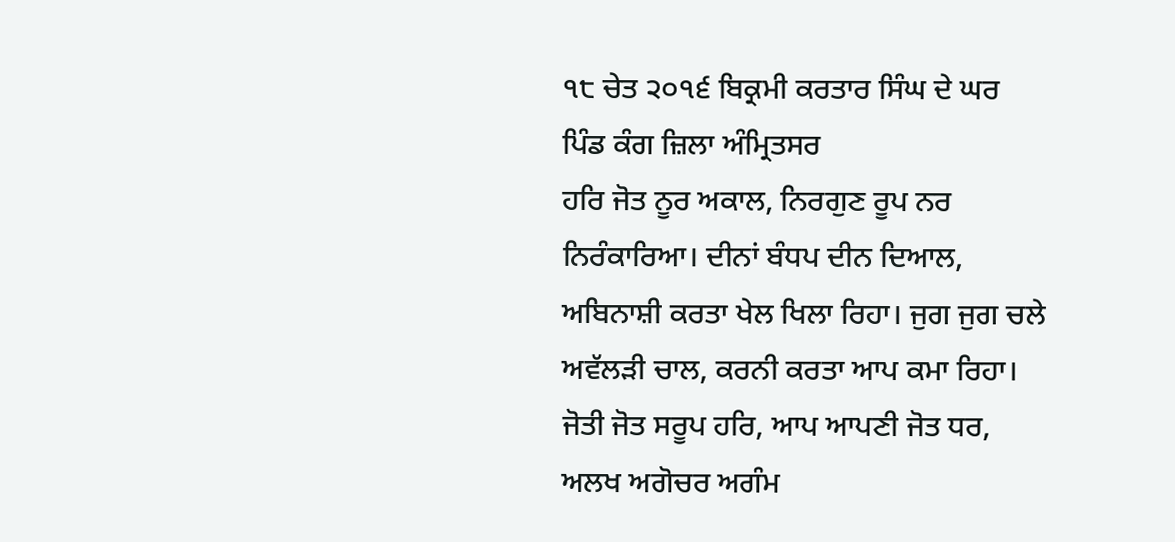੧੮ ਚੇਤ ੨੦੧੬ ਬਿਕ੍ਰਮੀ ਕਰਤਾਰ ਸਿੰਘ ਦੇ ਘਰ ਪਿੰਡ ਕੰਗ ਜ਼ਿਲਾ ਅੰਮ੍ਰਿਤਸਰ
ਹਰਿ ਜੋਤ ਨੂਰ ਅਕਾਲ, ਨਿਰਗੁਣ ਰੂਪ ਨਰ ਨਿਰੰਕਾਰਿਆ। ਦੀਨਾਂ ਬੰਧਪ ਦੀਨ ਦਿਆਲ, ਅਬਿਨਾਸ਼ੀ ਕਰਤਾ ਖੇਲ ਖਿਲਾ ਰਿਹਾ। ਜੁਗ ਜੁਗ ਚਲੇ ਅਵੱਲੜੀ ਚਾਲ, ਕਰਨੀ ਕਰਤਾ ਆਪ ਕਮਾ ਰਿਹਾ। ਜੋਤੀ ਜੋਤ ਸਰੂਪ ਹਰਿ, ਆਪ ਆਪਣੀ ਜੋਤ ਧਰ, ਅਲਖ ਅਗੋਚਰ ਅਗੰਮ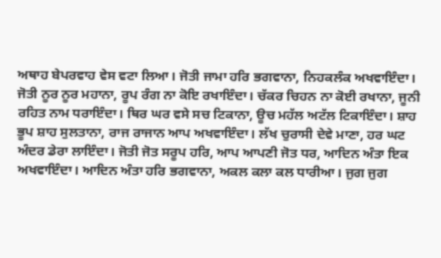ਅਥਾਹ ਬੇਪਰਵਾਹ ਵੇਸ ਵਟਾ ਲਿਆ। ਜੋਤੀ ਜਾਮਾ ਹਰਿ ਭਗਵਾਨਾ, ਨਿਹਕਲੰਕ ਅਖਵਾਇੰਦਾ। ਜੋਤੀ ਨੂਰ ਨੂਰ ਮਹਾਨਾ, ਰੂਪ ਰੰਗ ਨਾ ਕੋਇ ਰਖਾਇੰਦਾ। ਚੱਕਰ ਚਿਹਨ ਨਾ ਕੋਈ ਰਖਾਨਾ, ਜੂਨੀ ਰਹਿਤ ਨਾਮ ਧਰਾਇੰਦਾ। ਥਿਰ ਘਰ ਵਸੇ ਸਚ ਟਿਕਾਨਾ, ਊਚ ਮਹੱਲ ਅਟੱਲ ਟਿਕਾਇੰਦਾ। ਸ਼ਾਹ ਭੂਪ ਸ਼ਾਹ ਸੁਲਤਾਨਾ, ਰਾਜ ਰਾਜਾਨ ਆਪ ਅਖਵਾਇੰਦਾ। ਲੱਖ ਚੁਰਾਸੀ ਦੇਵੇ ਮਾਣਾ, ਹਰ ਘਟ ਅੰਦਰ ਡੇਰਾ ਲਾਇੰਦਾ। ਜੋਤੀ ਜੋਤ ਸਰੂਪ ਹਰਿ, ਆਪ ਆਪਣੀ ਜੋਤ ਧਰ, ਆਦਿਨ ਅੰਤਾ ਇਕ ਅਖਵਾਇੰਦਾ। ਆਦਿਨ ਅੰਤਾ ਹਰਿ ਭਗਵਾਨਾ, ਅਕਲ ਕਲਾ ਕਲ ਧਾਰੀਆ। ਜੁਗ ਜੁਗ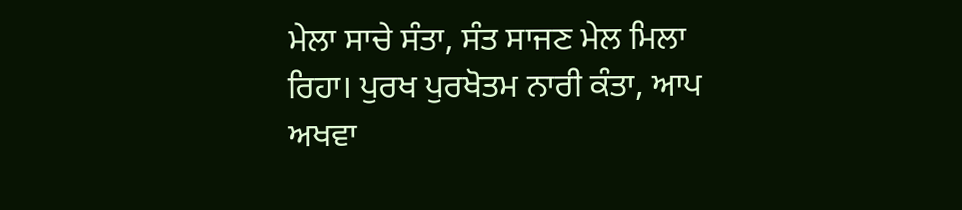ਮੇਲਾ ਸਾਚੇ ਸੰਤਾ, ਸੰਤ ਸਾਜਣ ਮੇਲ ਮਿਲਾ ਰਿਹਾ। ਪੁਰਖ ਪੁਰਖੋਤਮ ਨਾਰੀ ਕੰਤਾ, ਆਪ ਅਖਵਾ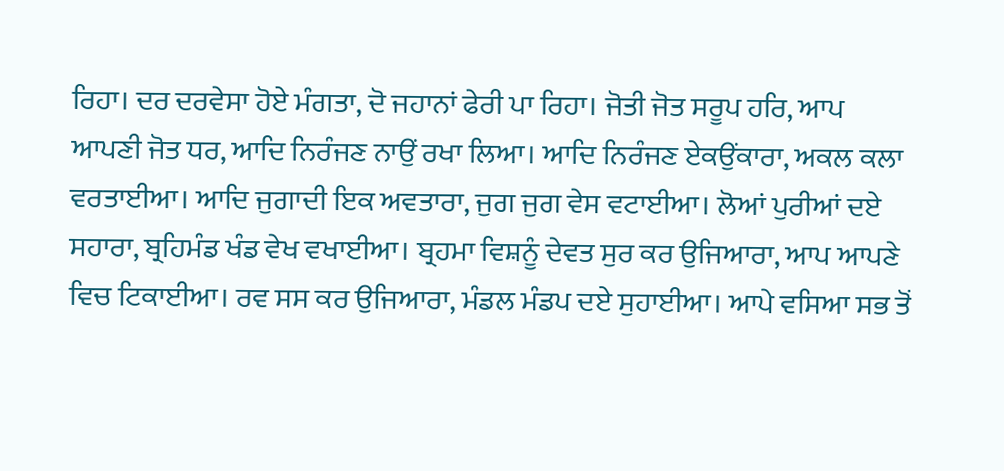ਰਿਹਾ। ਦਰ ਦਰਵੇਸਾ ਹੋਏ ਮੰਗਤਾ, ਦੋ ਜਹਾਨਾਂ ਫੇਰੀ ਪਾ ਰਿਹਾ। ਜੋਤੀ ਜੋਤ ਸਰੂਪ ਹਰਿ, ਆਪ ਆਪਣੀ ਜੋਤ ਧਰ, ਆਦਿ ਨਿਰੰਜਣ ਨਾਉਂ ਰਖਾ ਲਿਆ। ਆਦਿ ਨਿਰੰਜਣ ਏਕਉਂਕਾਰਾ, ਅਕਲ ਕਲਾ ਵਰਤਾਈਆ। ਆਦਿ ਜੁਗਾਦੀ ਇਕ ਅਵਤਾਰਾ, ਜੁਗ ਜੁਗ ਵੇਸ ਵਟਾਈਆ। ਲੋਆਂ ਪੁਰੀਆਂ ਦਏ ਸਹਾਰਾ, ਬ੍ਰਹਿਮੰਡ ਖੰਡ ਵੇਖ ਵਖਾਈਆ। ਬ੍ਰਹਮਾ ਵਿਸ਼ਨੂੰ ਦੇਵਤ ਸੁਰ ਕਰ ਉਜਿਆਰਾ, ਆਪ ਆਪਣੇ ਵਿਚ ਟਿਕਾਈਆ। ਰਵ ਸਸ ਕਰ ਉਜਿਆਰਾ, ਮੰਡਲ ਮੰਡਪ ਦਏ ਸੁਹਾਈਆ। ਆਪੇ ਵਸਿਆ ਸਭ ਤੋਂ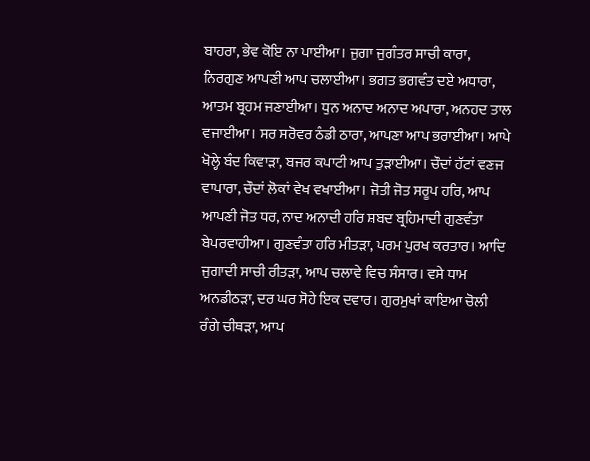ਬਾਹਰਾ, ਭੇਵ ਕੋਇ ਨਾ ਪਾਈਆ। ਜੁਗਾ ਜੁਗੰਤਰ ਸਾਚੀ ਕਾਰਾ, ਨਿਰਗੁਣ ਆਪਣੀ ਆਪ ਚਲਾਈਆ। ਭਗਤ ਭਗਵੰਤ ਦਏ ਅਧਾਰਾ, ਆਤਮ ਬ੍ਰਹਮ ਜਣਾਈਆ। ਧੁਨ ਅਨਾਦ ਅਨਾਦ ਅਪਾਰਾ, ਅਨਹਦ ਤਾਲ ਵਜਾਈਆ। ਸਰ ਸਰੋਵਰ ਠੰਡੀ ਠਾਰਾ, ਆਪਣਾ ਆਪ ਭਰਾਈਆ। ਆਪੇ ਖੋਲ੍ਹੇ ਬੰਦ ਕਿਵਾੜਾ, ਬਜਰ ਕਪਾਟੀ ਆਪ ਤੁੜਾਈਆ। ਚੌਦਾਂ ਹੱਟਾਂ ਵਣਜ ਵਾਪਾਰਾ, ਚੌਦਾਂ ਲੋਕਾਂ ਵੇਖ ਵਖਾਈਆ। ਜੋਤੀ ਜੋਤ ਸਰੂਪ ਹਰਿ, ਆਪ ਆਪਣੀ ਜੋਤ ਧਰ, ਨਾਦ ਅਨਾਦੀ ਹਰਿ ਸ਼ਬਦ ਬ੍ਰਹਿਮਾਦੀ ਗੁਣਵੰਤਾ ਬੇਪਰਵਾਹੀਆ। ਗੁਣਵੰਤਾ ਹਰਿ ਮੀਤੜਾ, ਪਰਮ ਪੁਰਖ ਕਰਤਾਰ। ਆਦਿ ਜੁਗਾਦੀ ਸਾਚੀ ਰੀਤੜਾ, ਆਪ ਚਲਾਵੇ ਵਿਚ ਸੰਸਾਰ। ਵਸੇ ਧਾਮ ਅਨਡੀਠੜਾ, ਦਰ ਘਰ ਸੋਹੇ ਇਕ ਦਵਾਰ। ਗੁਰਮੁਖਾਂ ਕਾਇਆ ਚੋਲੀ ਰੰਗੇ ਚੀਥੜਾ, ਆਪ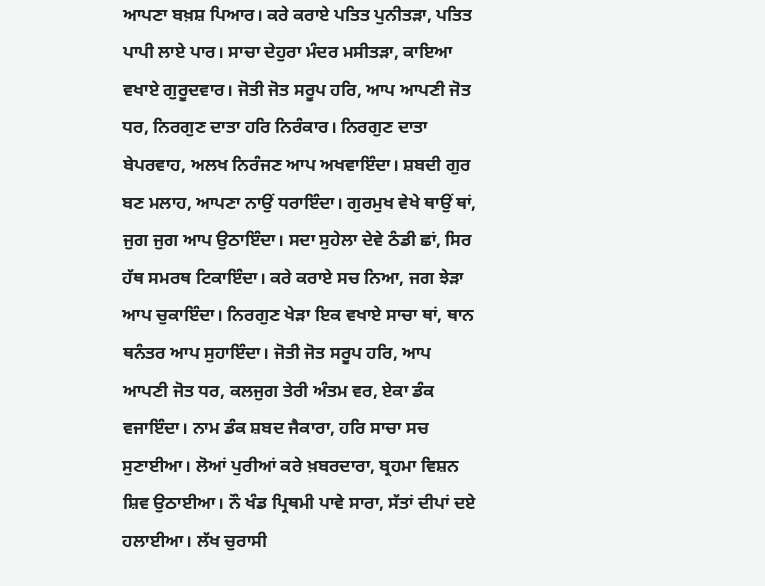ਆਪਣਾ ਬਖ਼ਸ਼ ਪਿਆਰ। ਕਰੇ ਕਰਾਏ ਪਤਿਤ ਪੁਨੀਤੜਾ, ਪਤਿਤ ਪਾਪੀ ਲਾਏ ਪਾਰ। ਸਾਚਾ ਦੇਹੁਰਾ ਮੰਦਰ ਮਸੀਤੜਾ, ਕਾਇਆ ਵਖਾਏ ਗੁਰੂਦਵਾਰ। ਜੋਤੀ ਜੋਤ ਸਰੂਪ ਹਰਿ, ਆਪ ਆਪਣੀ ਜੋਤ ਧਰ, ਨਿਰਗੁਣ ਦਾਤਾ ਹਰਿ ਨਿਰੰਕਾਰ। ਨਿਰਗੁਣ ਦਾਤਾ ਬੇਪਰਵਾਹ, ਅਲਖ ਨਿਰੰਜਣ ਆਪ ਅਖਵਾਇੰਦਾ। ਸ਼ਬਦੀ ਗੁਰ ਬਣ ਮਲਾਹ, ਆਪਣਾ ਨਾਉਂ ਧਰਾਇੰਦਾ। ਗੁਰਮੁਖ ਵੇਖੇ ਥਾਉਂ ਥਾਂ, ਜੁਗ ਜੁਗ ਆਪ ਉਠਾਇੰਦਾ। ਸਦਾ ਸੁਹੇਲਾ ਦੇਵੇ ਠੰਡੀ ਛਾਂ, ਸਿਰ ਹੱਥ ਸਮਰਥ ਟਿਕਾਇੰਦਾ। ਕਰੇ ਕਰਾਏ ਸਚ ਨਿਆ, ਜਗ ਝੇੜਾ ਆਪ ਚੁਕਾਇੰਦਾ। ਨਿਰਗੁਣ ਖੇੜਾ ਇਕ ਵਖਾਏ ਸਾਚਾ ਥਾਂ, ਥਾਨ ਥਨੰਤਰ ਆਪ ਸੁਹਾਇੰਦਾ। ਜੋਤੀ ਜੋਤ ਸਰੂਪ ਹਰਿ, ਆਪ ਆਪਣੀ ਜੋਤ ਧਰ, ਕਲਜੁਗ ਤੇਰੀ ਅੰਤਮ ਵਰ, ਏਕਾ ਡੰਕ ਵਜਾਇੰਦਾ। ਨਾਮ ਡੰਕ ਸ਼ਬਦ ਜੈਕਾਰਾ, ਹਰਿ ਸਾਚਾ ਸਚ ਸੁਣਾਈਆ। ਲੋਆਂ ਪੁਰੀਆਂ ਕਰੇ ਖ਼ਬਰਦਾਰਾ, ਬ੍ਰਹਮਾ ਵਿਸ਼ਨ ਸ਼ਿਵ ਉਠਾਈਆ। ਨੌ ਖੰਡ ਪ੍ਰਿਥਮੀ ਪਾਵੇ ਸਾਰਾ, ਸੱਤਾਂ ਦੀਪਾਂ ਦਏ ਹਲਾਈਆ। ਲੱਖ ਚੁਰਾਸੀ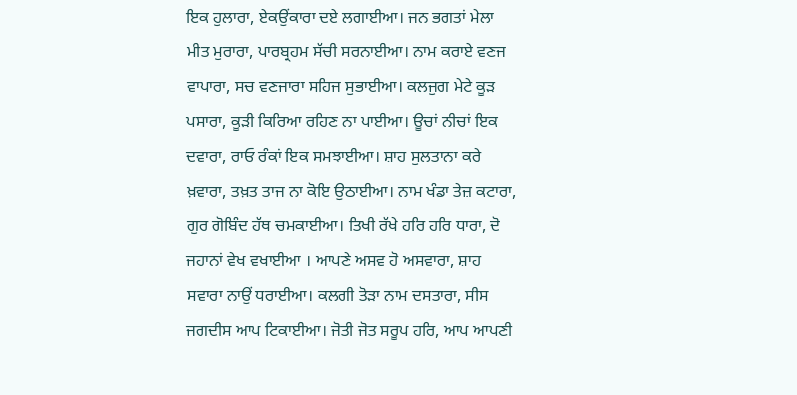ਇਕ ਹੁਲਾਰਾ, ਏਕਉਂਕਾਰਾ ਦਏ ਲਗਾਈਆ। ਜਨ ਭਗਤਾਂ ਮੇਲਾ ਮੀਤ ਮੁਰਾਰਾ, ਪਾਰਬ੍ਰਹਮ ਸੱਚੀ ਸਰਨਾਈਆ। ਨਾਮ ਕਰਾਏ ਵਣਜ ਵਾਪਾਰਾ, ਸਚ ਵਣਜਾਰਾ ਸਹਿਜ ਸੁਭਾਈਆ। ਕਲਜੁਗ ਮੇਟੇ ਕੂੜ ਪਸਾਰਾ, ਕੂੜੀ ਕਿਰਿਆ ਰਹਿਣ ਨਾ ਪਾਈਆ। ਊਚਾਂ ਨੀਚਾਂ ਇਕ ਦਵਾਰਾ, ਰਾਓ ਰੰਕਾਂ ਇਕ ਸਮਝਾਈਆ। ਸ਼ਾਹ ਸੁਲਤਾਨਾ ਕਰੇ ਖ਼ਵਾਰਾ, ਤਖ਼ਤ ਤਾਜ ਨਾ ਕੋਇ ਉਠਾਈਆ। ਨਾਮ ਖੰਡਾ ਤੇਜ਼ ਕਟਾਰਾ, ਗੁਰ ਗੋਬਿੰਦ ਹੱਥ ਚਮਕਾਈਆ। ਤਿਖੀ ਰੱਖੇ ਹਰਿ ਹਰਿ ਧਾਰਾ, ਦੋ ਜਹਾਨਾਂ ਵੇਖ ਵਖਾਈਆ । ਆਪਣੇ ਅਸਵ ਹੋ ਅਸਵਾਰਾ, ਸ਼ਾਹ ਸਵਾਰਾ ਨਾਉਂ ਧਰਾਈਆ। ਕਲਗੀ ਤੋੜਾ ਨਾਮ ਦਸਤਾਰਾ, ਸੀਸ ਜਗਦੀਸ ਆਪ ਟਿਕਾਈਆ। ਜੋਤੀ ਜੋਤ ਸਰੂਪ ਹਰਿ, ਆਪ ਆਪਣੀ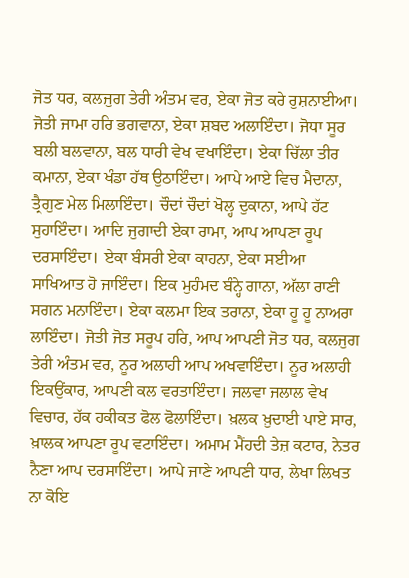ਜੋਤ ਧਰ, ਕਲਜੁਗ ਤੇਰੀ ਅੰਤਮ ਵਰ, ਏਕਾ ਜੋਤ ਕਰੇ ਰੁਸ਼ਨਾਈਆ। ਜੋਤੀ ਜਾਮਾ ਹਰਿ ਭਗਵਾਨਾ, ਏਕਾ ਸ਼ਬਦ ਅਲਾਇੰਦਾ। ਜੋਧਾ ਸੂਰ ਬਲੀ ਬਲਵਾਨਾ, ਬਲ ਧਾਰੀ ਵੇਖ ਵਖਾਇੰਦਾ। ਏਕਾ ਚਿੱਲਾ ਤੀਰ ਕਮਾਨਾ, ਏਕਾ ਖੰਡਾ ਹੱਥ ਉਠਾਇੰਦਾ। ਆਪੇ ਆਏ ਵਿਚ ਮੈਦਾਨਾ, ਤ੍ਰੈਗੁਣ ਮੇਲ ਮਿਲਾਇੰਦਾ। ਚੌਦਾਂ ਚੌਦਾਂ ਖੋਲ੍ਹ ਦੁਕਾਨਾ, ਆਪੇ ਹੱਟ ਸੁਹਾਇੰਦਾ। ਆਦਿ ਜੁਗਾਦੀ ਏਕਾ ਰਾਮਾ, ਆਪ ਆਪਣਾ ਰੂਪ ਦਰਸਾਇੰਦਾ। ਏਕਾ ਬੰਸਰੀ ਏਕਾ ਕਾਹਨਾ, ਏਕਾ ਸਈਆ ਸਾਖਿਆਤ ਹੋ ਜਾਇੰਦਾ। ਇਕ ਮੁਹੰਮਦ ਬੰਨ੍ਹੇ ਗਾਨਾ, ਅੱਲਾ ਰਾਣੀ ਸਗਨ ਮਨਾਇੰਦਾ। ਏਕਾ ਕਲਮਾ ਇਕ ਤਰਾਨਾ, ਏਕਾ ਹੂ ਹੂ ਨਾਅਰਾ ਲਾਇੰਦਾ। ਜੋਤੀ ਜੋਤ ਸਰੂਪ ਹਰਿ, ਆਪ ਆਪਣੀ ਜੋਤ ਧਰ, ਕਲਜੁਗ ਤੇਰੀ ਅੰਤਮ ਵਰ, ਨੂਰ ਅਲਾਹੀ ਆਪ ਅਖਵਾਇੰਦਾ। ਨੂਰ ਅਲਾਹੀ ਇਕਉਂਕਾਰ, ਆਪਣੀ ਕਲ ਵਰਤਾਇੰਦਾ। ਜਲਵਾ ਜਲਾਲ ਵੇਖ ਵਿਚਾਰ, ਹੱਕ ਹਕੀਕਤ ਫੋਲ ਫੋਲਾਇੰਦਾ। ਖ਼ਲਕ ਖ਼ੁਦਾਈ ਪਾਏ ਸਾਰ, ਖ਼ਾਲਕ ਆਪਣਾ ਰੂਪ ਵਟਾਇੰਦਾ। ਅਮਾਮ ਮੈਂਹਦੀ ਤੇਜ਼ ਕਟਾਰ, ਨੇਤਰ ਨੈਣਾ ਆਪ ਦਰਸਾਇੰਦਾ। ਆਪੇ ਜਾਣੇ ਆਪਣੀ ਧਾਰ, ਲੇਖਾ ਲਿਖਤ ਨਾ ਕੋਇ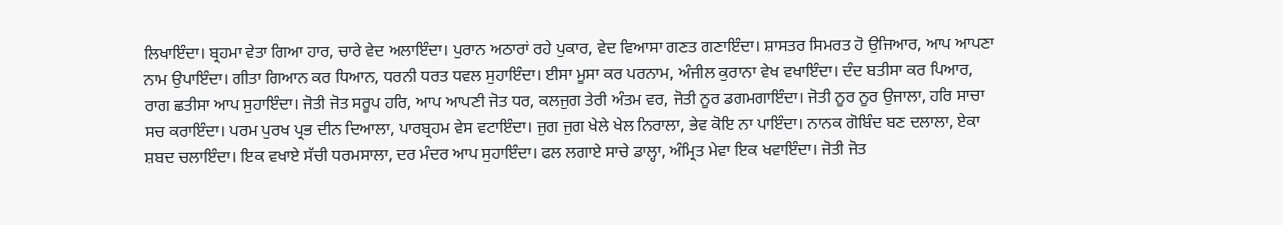ਲਿਖਾਇੰਦਾ। ਬ੍ਰਹਮਾ ਵੇਤਾ ਗਿਆ ਹਾਰ, ਚਾਰੇ ਵੇਦ ਅਲਾਇੰਦਾ। ਪੁਰਾਨ ਅਠਾਰਾਂ ਰਹੇ ਪੁਕਾਰ, ਵੇਦ ਵਿਆਸਾ ਗਣਤ ਗਣਾਇੰਦਾ। ਸ਼ਾਸਤਰ ਸਿਮਰਤ ਹੋ ਉਜਿਆਰ, ਆਪ ਆਪਣਾ ਨਾਮ ਉਪਾਇੰਦਾ। ਗੀਤਾ ਗਿਆਨ ਕਰ ਧਿਆਨ, ਧਰਨੀ ਧਰਤ ਧਵਲ ਸੁਹਾਇੰਦਾ। ਈਸਾ ਮੂਸਾ ਕਰ ਪਰਨਾਮ, ਅੰਜੀਲ ਕੁਰਾਨਾ ਵੇਖ ਵਖਾਇੰਦਾ। ਦੰਦ ਬਤੀਸਾ ਕਰ ਪਿਆਰ, ਰਾਗ ਛਤੀਸਾ ਆਪ ਸੁਹਾਇੰਦਾ। ਜੋਤੀ ਜੋਤ ਸਰੂਪ ਹਰਿ, ਆਪ ਆਪਣੀ ਜੋਤ ਧਰ, ਕਲਜੁਗ ਤੇਰੀ ਅੰਤਮ ਵਰ, ਜੋਤੀ ਨੂਰ ਡਗਮਗਾਇੰਦਾ। ਜੋਤੀ ਨੂਰ ਨੂਰ ਉਜਾਲਾ, ਹਰਿ ਸਾਚਾ ਸਚ ਕਰਾਇੰਦਾ। ਪਰਮ ਪੁਰਖ ਪ੍ਰਭ ਦੀਨ ਦਿਆਲਾ, ਪਾਰਬ੍ਰਹਮ ਵੇਸ ਵਟਾਇੰਦਾ। ਜੁਗ ਜੁਗ ਖੇਲੇ ਖੇਲ ਨਿਰਾਲਾ, ਭੇਵ ਕੋਇ ਨਾ ਪਾਇੰਦਾ। ਨਾਨਕ ਗੋਬਿੰਦ ਬਣ ਦਲਾਲਾ, ਏਕਾ ਸ਼ਬਦ ਚਲਾਇੰਦਾ। ਇਕ ਵਖਾਏ ਸੱਚੀ ਧਰਮਸਾਲਾ, ਦਰ ਮੰਦਰ ਆਪ ਸੁਹਾਇੰਦਾ। ਫਲ ਲਗਾਏ ਸਾਚੇ ਡਾਲ੍ਹਾ, ਅੰਮ੍ਰਿਤ ਮੇਵਾ ਇਕ ਖਵਾਇੰਦਾ। ਜੋਤੀ ਜੋਤ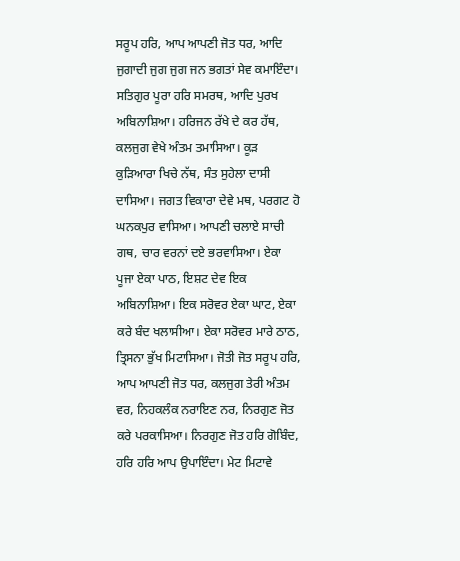ਸਰੂਪ ਹਰਿ, ਆਪ ਆਪਣੀ ਜੋਤ ਧਰ, ਆਦਿ ਜੁਗਾਦੀ ਜੁਗ ਜੁਗ ਜਨ ਭਗਤਾਂ ਸੇਵ ਕਮਾਇੰਦਾ। ਸਤਿਗੁਰ ਪੂਰਾ ਹਰਿ ਸਮਰਥ, ਆਦਿ ਪੁਰਖ ਅਬਿਨਾਸ਼ਿਆ। ਹਰਿਜਨ ਰੱਖੇ ਦੇ ਕਰ ਹੱਥ, ਕਲਜੁਗ ਵੇਖੇ ਅੰਤਮ ਤਮਾਸਿਆ। ਕੂੜ ਕੁੜਿਆਰਾ ਖਿਚੇ ਨੱਥ, ਸੰਤ ਸੁਹੇਲਾ ਦਾਸੀ ਦਾਸਿਆ। ਜਗਤ ਵਿਕਾਰਾ ਦੇਵੇ ਮਥ, ਪਰਗਟ ਹੋ ਘਨਕਪੁਰ ਵਾਸਿਆ। ਆਪਣੀ ਚਲਾਏ ਸਾਚੀ ਗਥ, ਚਾਰ ਵਰਨਾਂ ਦਏ ਭਰਵਾਸਿਆ। ਏਕਾ ਪੂਜਾ ਏਕਾ ਪਾਠ, ਇਸ਼ਟ ਦੇਵ ਇਕ ਅਬਿਨਾਸ਼ਿਆ। ਇਕ ਸਰੋਵਰ ਏਕਾ ਘਾਟ, ਏਕਾ ਕਰੇ ਬੰਦ ਖਲਾਸੀਆ। ਏਕਾ ਸਰੋਵਰ ਮਾਰੇ ਠਾਠ, ਤ੍ਰਿਸਨਾ ਭੁੱਖ ਮਿਟਾਸਿਆ। ਜੋਤੀ ਜੋਤ ਸਰੂਪ ਹਰਿ, ਆਪ ਆਪਣੀ ਜੋਤ ਧਰ, ਕਲਜੁਗ ਤੇਰੀ ਅੰਤਮ ਵਰ, ਨਿਹਕਲੰਕ ਨਰਾਇਣ ਨਰ, ਨਿਰਗੁਣ ਜੋਤ ਕਰੇ ਪਰਕਾਸਿਆ। ਨਿਰਗੁਣ ਜੋਤ ਹਰਿ ਗੋਬਿੰਦ, ਹਰਿ ਹਰਿ ਆਪ ਉਪਾਇੰਦਾ। ਮੇਟ ਮਿਟਾਵੇ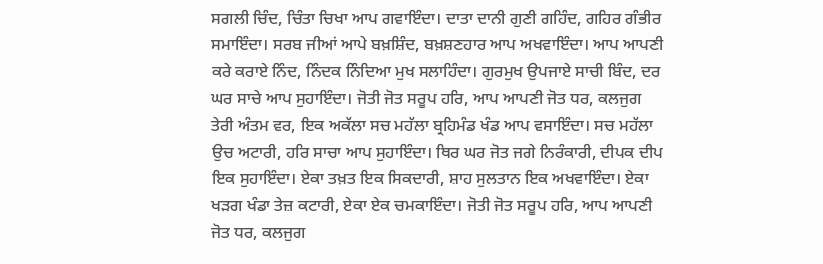ਸਗਲੀ ਚਿੰਦ, ਚਿੰਤਾ ਚਿਖਾ ਆਪ ਗਵਾਇੰਦਾ। ਦਾਤਾ ਦਾਨੀ ਗੁਣੀ ਗਹਿੰਦ, ਗਹਿਰ ਗੰਭੀਰ ਸਮਾਇੰਦਾ। ਸਰਬ ਜੀਆਂ ਆਪੇ ਬਖ਼ਸ਼ਿੰਦ, ਬਖ਼ਸ਼ਣਹਾਰ ਆਪ ਅਖਵਾਇੰਦਾ। ਆਪ ਆਪਣੀ ਕਰੇ ਕਰਾਏ ਨਿੰਦ, ਨਿੰਦਕ ਨਿੰਦਿਆ ਮੁਖ ਸਲਾਹਿੰਦਾ। ਗੁਰਮੁਖ ਉਪਜਾਏ ਸਾਚੀ ਬਿੰਦ, ਦਰ ਘਰ ਸਾਚੇ ਆਪ ਸੁਹਾਇੰਦਾ। ਜੋਤੀ ਜੋਤ ਸਰੂਪ ਹਰਿ, ਆਪ ਆਪਣੀ ਜੋਤ ਧਰ, ਕਲਜੁਗ ਤੇਰੀ ਅੰਤਮ ਵਰ, ਇਕ ਅਕੱਲਾ ਸਚ ਮਹੱਲਾ ਬ੍ਰਹਿਮੰਡ ਖੰਡ ਆਪ ਵਸਾਇੰਦਾ। ਸਚ ਮਹੱਲਾ ਉਚ ਅਟਾਰੀ, ਹਰਿ ਸਾਚਾ ਆਪ ਸੁਹਾਇੰਦਾ। ਥਿਰ ਘਰ ਜੋਤ ਜਗੇ ਨਿਰੰਕਾਰੀ, ਦੀਪਕ ਦੀਪ ਇਕ ਸੁਹਾਇੰਦਾ। ਏਕਾ ਤਖ਼ਤ ਇਕ ਸਿਕਦਾਰੀ, ਸ਼ਾਹ ਸੁਲਤਾਨ ਇਕ ਅਖਵਾਇੰਦਾ। ਏਕਾ ਖੜਗ ਖੰਡਾ ਤੇਜ਼ ਕਟਾਰੀ, ਏਕਾ ਏਕ ਚਮਕਾਇੰਦਾ। ਜੋਤੀ ਜੋਤ ਸਰੂਪ ਹਰਿ, ਆਪ ਆਪਣੀ ਜੋਤ ਧਰ, ਕਲਜੁਗ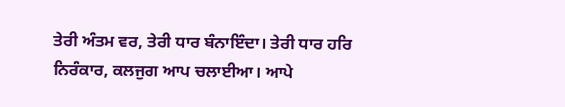ਤੇਰੀ ਅੰਤਮ ਵਰ, ਤੇਰੀ ਧਾਰ ਬੰਨਾਇੰਦਾ। ਤੇਰੀ ਧਾਰ ਹਰਿ ਨਿਰੰਕਾਰ, ਕਲਜੁਗ ਆਪ ਚਲਾਈਆ। ਆਪੇ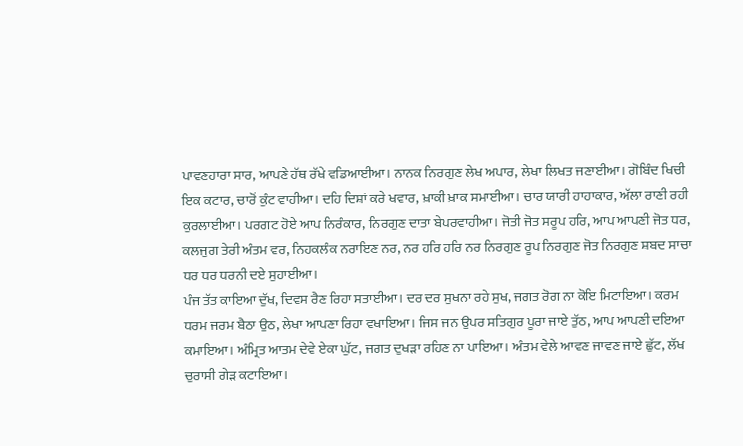ਪਾਵਣਹਾਰਾ ਸਾਰ, ਆਪਣੇ ਹੱਥ ਰੱਖੇ ਵਡਿਆਈਆ। ਨਾਨਕ ਨਿਰਗੁਣ ਲੇਖ ਅਪਾਰ, ਲੇਖਾ ਲਿਖਤ ਜਣਾਈਆ। ਗੋਬਿੰਦ ਖਿਚੀ ਇਕ ਕਟਾਰ, ਚਾਰੋਂ ਕੁੰਟ ਵਾਹੀਆ। ਦਹਿ ਦਿਸ਼ਾਂ ਕਰੇ ਖਵਾਰ, ਖ਼ਾਕੀ ਖ਼ਾਕ ਸਮਾਈਆ। ਚਾਰ ਯਾਰੀ ਹਾਹਾਕਾਰ, ਅੱਲਾ ਰਾਣੀ ਰਹੀ ਕੁਰਲਾਈਆ। ਪਰਗਟ ਹੋਏ ਆਪ ਨਿਰੰਕਾਰ, ਨਿਰਗੁਣ ਦਾਤਾ ਬੇਪਰਵਾਹੀਆ। ਜੋਤੀ ਜੋਤ ਸਰੂਪ ਹਰਿ, ਆਪ ਆਪਣੀ ਜੋਤ ਧਰ, ਕਲਜੁਗ ਤੇਰੀ ਅੰਤਮ ਵਰ, ਨਿਹਕਲੰਕ ਨਰਾਇਣ ਨਰ, ਨਰ ਹਰਿ ਹਰਿ ਨਰ ਨਿਰਗੁਣ ਰੂਪ ਨਿਰਗੁਣ ਜੋਤ ਨਿਰਗੁਣ ਸ਼ਬਦ ਸਾਚਾ ਧਰ ਧਰ ਧਰਨੀ ਦਏ ਸੁਹਾਈਆ।
ਪੰਜ ਤੱਤ ਕਾਇਆ ਦੁੱਖ, ਦਿਵਸ ਰੈਣ ਰਿਹਾ ਸਤਾਈਆ। ਦਰ ਦਰ ਸੁਖਨਾ ਰਹੇ ਸੁਖ, ਜਗਤ ਰੋਗ ਨਾ ਕੋਇ ਮਿਟਾਇਆ। ਕਰਮ ਧਰਮ ਜਰਮ ਬੈਠਾ ਉਠ, ਲੇਖਾ ਆਪਣਾ ਰਿਹਾ ਵਖਾਇਆ। ਜਿਸ ਜਨ ਉਪਰ ਸਤਿਗੁਰ ਪੂਰਾ ਜਾਏ ਤੁੱਠ, ਆਪ ਆਪਣੀ ਦਇਆ ਕਮਾਇਆ। ਅੰਮ੍ਰਿਤ ਆਤਮ ਦੇਵੇ ਏਕਾ ਘੁੱਟ, ਜਗਤ ਦੁਖੜਾ ਰਹਿਣ ਨਾ ਪਾਇਆ। ਅੰਤਮ ਵੇਲੇ ਆਵਣ ਜਾਵਣ ਜਾਏ ਛੁੱਟ, ਲੱਖ ਚੁਰਾਸੀ ਗੇੜ ਕਟਾਇਆ।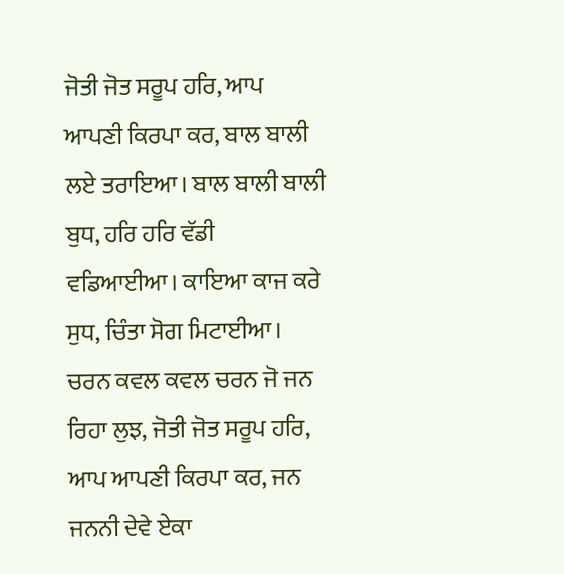ਜੋਤੀ ਜੋਤ ਸਰੂਪ ਹਰਿ, ਆਪ ਆਪਣੀ ਕਿਰਪਾ ਕਰ, ਬਾਲ ਬਾਲੀ ਲਏ ਤਰਾਇਆ। ਬਾਲ ਬਾਲੀ ਬਾਲੀ ਬੁਧ, ਹਰਿ ਹਰਿ ਵੱਡੀ ਵਡਿਆਈਆ। ਕਾਇਆ ਕਾਜ ਕਰੇ ਸੁਧ, ਚਿੰਤਾ ਸੋਗ ਮਿਟਾਈਆ। ਚਰਨ ਕਵਲ ਕਵਲ ਚਰਨ ਜੋ ਜਨ ਰਿਹਾ ਲੁਝ, ਜੋਤੀ ਜੋਤ ਸਰੂਪ ਹਰਿ, ਆਪ ਆਪਣੀ ਕਿਰਪਾ ਕਰ, ਜਨ ਜਨਨੀ ਦੇਵੇ ਏਕਾ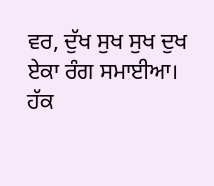ਵਰ, ਦੁੱਖ ਸੁਖ ਸੁਖ ਦੁਖ ਏਕਾ ਰੰਗ ਸਮਾਈਆ। ਹੱਕ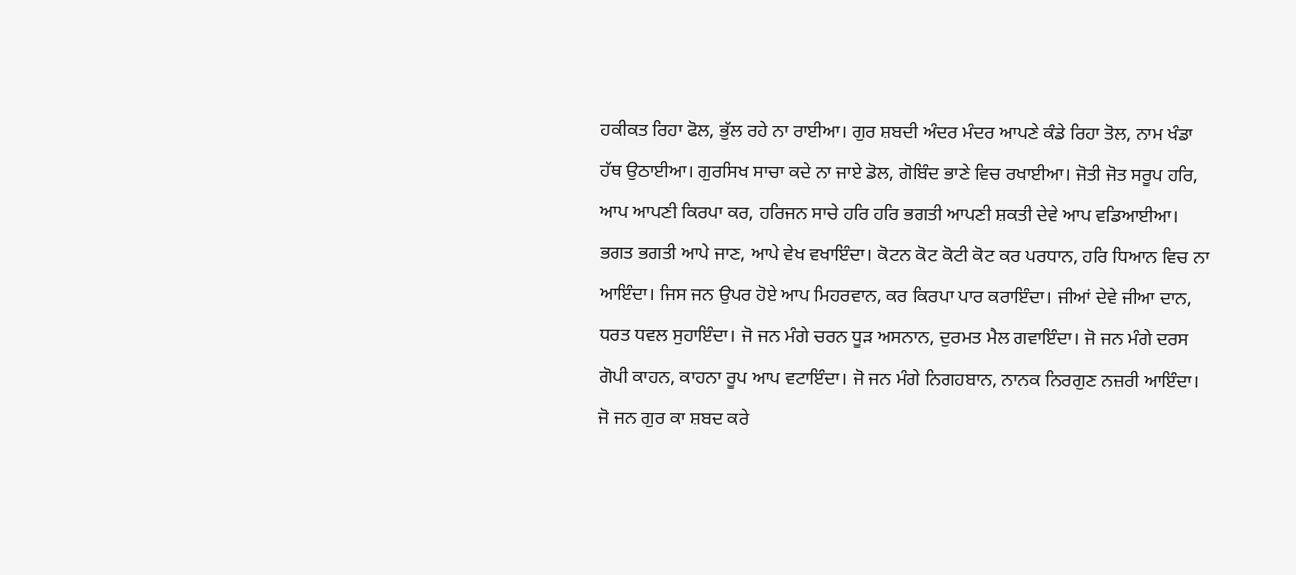ਹਕੀਕਤ ਰਿਹਾ ਫੋਲ, ਭੁੱਲ ਰਹੇ ਨਾ ਰਾਈਆ। ਗੁਰ ਸ਼ਬਦੀ ਅੰਦਰ ਮੰਦਰ ਆਪਣੇ ਕੰਡੇ ਰਿਹਾ ਤੋਲ, ਨਾਮ ਖੰਡਾ ਹੱਥ ਉਠਾਈਆ। ਗੁਰਸਿਖ ਸਾਚਾ ਕਦੇ ਨਾ ਜਾਏ ਡੋਲ, ਗੋਬਿੰਦ ਭਾਣੇ ਵਿਚ ਰਖਾਈਆ। ਜੋਤੀ ਜੋਤ ਸਰੂਪ ਹਰਿ, ਆਪ ਆਪਣੀ ਕਿਰਪਾ ਕਰ, ਹਰਿਜਨ ਸਾਚੇ ਹਰਿ ਹਰਿ ਭਗਤੀ ਆਪਣੀ ਸ਼ਕਤੀ ਦੇਵੇ ਆਪ ਵਡਿਆਈਆ। ਭਗਤ ਭਗਤੀ ਆਪੇ ਜਾਣ, ਆਪੇ ਵੇਖ ਵਖਾਇੰਦਾ। ਕੋਟਨ ਕੋਟ ਕੋਟੀ ਕੋਟ ਕਰ ਪਰਧਾਨ, ਹਰਿ ਧਿਆਨ ਵਿਚ ਨਾ ਆਇੰਦਾ। ਜਿਸ ਜਨ ਉਪਰ ਹੋਏ ਆਪ ਮਿਹਰਵਾਨ, ਕਰ ਕਿਰਪਾ ਪਾਰ ਕਰਾਇੰਦਾ। ਜੀਆਂ ਦੇਵੇ ਜੀਆ ਦਾਨ, ਧਰਤ ਧਵਲ ਸੁਹਾਇੰਦਾ। ਜੋ ਜਨ ਮੰਗੇ ਚਰਨ ਧੂੜ ਅਸਨਾਨ, ਦੁਰਮਤ ਮੈਲ ਗਵਾਇੰਦਾ। ਜੋ ਜਨ ਮੰਗੇ ਦਰਸ ਗੋਪੀ ਕਾਹਨ, ਕਾਹਨਾ ਰੂਪ ਆਪ ਵਟਾਇੰਦਾ। ਜੋ ਜਨ ਮੰਗੇ ਨਿਗਹਬਾਨ, ਨਾਨਕ ਨਿਰਗੁਣ ਨਜ਼ਰੀ ਆਇੰਦਾ। ਜੋ ਜਨ ਗੁਰ ਕਾ ਸ਼ਬਦ ਕਰੇ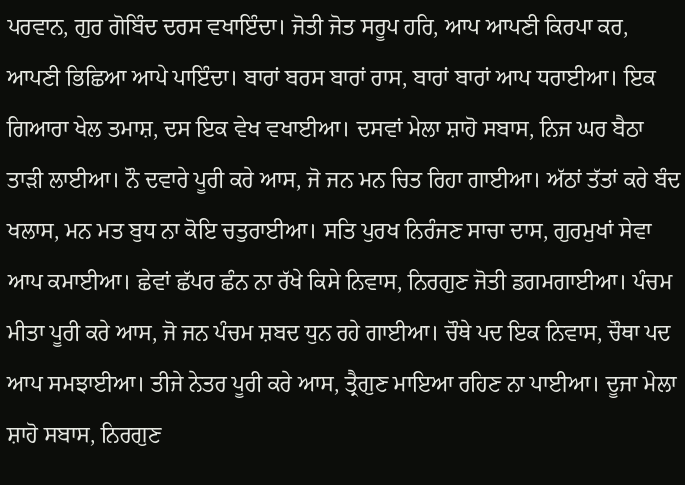ਪਰਵਾਨ, ਗੁਰ ਗੋਬਿੰਦ ਦਰਸ ਵਖਾਇੰਦਾ। ਜੋਤੀ ਜੋਤ ਸਰੂਪ ਹਰਿ, ਆਪ ਆਪਣੀ ਕਿਰਪਾ ਕਰ, ਆਪਣੀ ਭਿਛਿਆ ਆਪੇ ਪਾਇੰਦਾ। ਬਾਰਾਂ ਬਰਸ ਬਾਰਾਂ ਰਾਸ, ਬਾਰਾਂ ਬਾਰਾਂ ਆਪ ਧਰਾਈਆ। ਇਕ ਗਿਆਰਾ ਖੇਲ ਤਮਾਸ਼, ਦਸ ਇਕ ਵੇਖ ਵਖਾਈਆ। ਦਸਵਾਂ ਮੇਲਾ ਸ਼ਾਹੋ ਸਬਾਸ, ਨਿਜ ਘਰ ਬੈਠਾ ਤਾੜੀ ਲਾਈਆ। ਨੌ ਦਵਾਰੇ ਪੂਰੀ ਕਰੇ ਆਸ, ਜੋ ਜਨ ਮਨ ਚਿਤ ਰਿਹਾ ਗਾਈਆ। ਅੱਠਾਂ ਤੱਤਾਂ ਕਰੇ ਬੰਦ ਖਲਾਸ, ਮਨ ਮਤ ਬੁਧ ਨਾ ਕੋਇ ਚਤੁਰਾਈਆ। ਸਤਿ ਪੁਰਖ ਨਿਰੰਜਣ ਸਾਚਾ ਦਾਸ, ਗੁਰਮੁਖਾਂ ਸੇਵਾ ਆਪ ਕਮਾਈਆ। ਛੇਵਾਂ ਛੱਪਰ ਛੰਨ ਨਾ ਰੱਖੇ ਕਿਸੇ ਨਿਵਾਸ, ਨਿਰਗੁਣ ਜੋਤੀ ਡਗਮਗਾਈਆ। ਪੰਚਮ ਮੀਤਾ ਪੂਰੀ ਕਰੇ ਆਸ, ਜੋ ਜਨ ਪੰਚਮ ਸ਼ਬਦ ਧੁਨ ਰਹੇ ਗਾਈਆ। ਚੌਥੇ ਪਦ ਇਕ ਨਿਵਾਸ, ਚੌਥਾ ਪਦ ਆਪ ਸਮਝਾਈਆ। ਤੀਜੇ ਨੇਤਰ ਪੂਰੀ ਕਰੇ ਆਸ, ਤ੍ਰੈਗੁਣ ਮਾਇਆ ਰਹਿਣ ਨਾ ਪਾਈਆ। ਦੂਜਾ ਮੇਲਾ ਸ਼ਾਹੋ ਸਬਾਸ, ਨਿਰਗੁਣ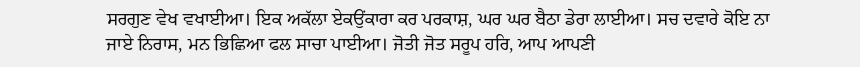ਸਰਗੁਣ ਵੇਖ ਵਖਾਈਆ। ਇਕ ਅਕੱਲਾ ਏਕਉਂਕਾਰਾ ਕਰ ਪਰਕਾਸ਼, ਘਰ ਘਰ ਬੈਠਾ ਡੇਰਾ ਲਾਈਆ। ਸਚ ਦਵਾਰੇ ਕੋਇ ਨਾ ਜਾਏ ਨਿਰਾਸ, ਮਨ ਭਿਛਿਆ ਫਲ ਸਾਚਾ ਪਾਈਆ। ਜੋਤੀ ਜੋਤ ਸਰੂਪ ਹਰਿ, ਆਪ ਆਪਣੀ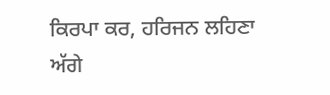ਕਿਰਪਾ ਕਰ, ਹਰਿਜਨ ਲਹਿਣਾ ਅੱਗੇ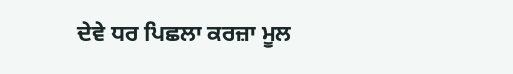ਦੇਵੇ ਧਰ ਪਿਛਲਾ ਕਰਜ਼ਾ ਮੂਲ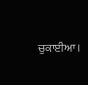ਚੁਕਾਈਆ।